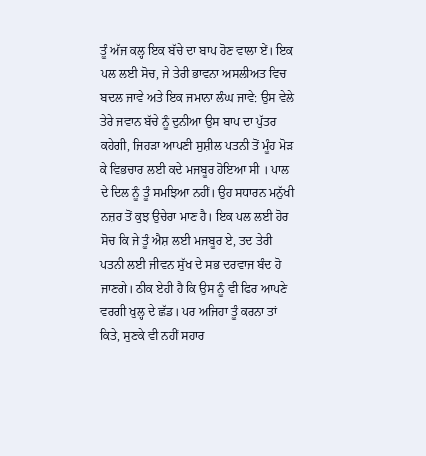ਤੂੰ ਅੱਜ ਕਲ੍ਹ ਇਕ ਬੱਚੇ ਦਾ ਬਾਪ ਹੋਣ ਵਾਲਾ ਏਂ। ਇਕ ਪਲ ਲਈ ਸੋਚ, ਜੇ ਤੇਰੀ ਭਾਵਨਾ ਅਸਲੀਅਤ ਵਿਚ ਬਦਲ ਜਾਵੇ ਅਤੇ ਇਕ ਜਮਾਨਾ ਲੰਘ ਜਾਵੇ: ਉਸ ਵੇਲੇ ਤੇਰੇ ਜਵਾਨ ਬੱਚੇ ਨੂੰ ਦੁਨੀਆ ਉਸ ਬਾਪ ਦਾ ਪੁੱਤਰ ਕਹੇਗੀ, ਜਿਹੜਾ ਆਪਣੀ ਸੁਸ਼ੀਲ ਪਤਨੀ ਤੋਂ ਮੂੰਹ ਮੋੜ ਕੇ ਵਿਭਚਾਰ ਲਈ ਕਦੇ ਮਜਬੂਰ ਹੋਇਆ ਸੀ । ਪਾਲ ਦੇ ਦਿਲ ਨੂੰ ਤੂੰ ਸਮਝਿਆ ਨਹੀਂ। ਉਹ ਸਧਾਰਨ ਮਨੁੱਖੀ ਨਜ਼ਰ ਤੋਂ ਕੁਝ ਉਚੇਰਾ ਮਾਣ ਹੈ। ਇਕ ਪਲ ਲਈ ਹੋਰ ਸੋਚ ਕਿ ਜੇ ਤੂੰ ਐਸ਼ ਲਈ ਮਜਬੂਰ ਏ, ਤਦ ਤੇਰੀ ਪਤਨੀ ਲਈ ਜੀਵਨ ਸੁੱਖ ਦੇ ਸਭ ਦਰਵਾਜ ਬੰਦ ਹੋ ਜਾਣਗੇ। ਠੀਕ ਏਹੀ ਹੈ ਕਿ ਉਸ ਨੂੰ ਵੀ ਫਿਰ ਆਪਣੇ ਵਰਗੀ ਖੁਲ੍ਹ ਦੇ ਛੱਡ। ਪਰ ਅਜਿਹਾ ਤੂੰ ਕਰਨਾ ਤਾਂ ਕਿਤੇ, ਸੁਣਕੇ ਵੀ ਨਹੀਂ ਸਹਾਰ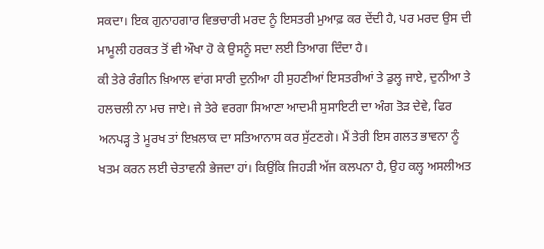ਸਕਦਾ। ਇਕ ਗੁਨਾਹਗਾਰ ਵਿਭਚਾਰੀ ਮਰਦ ਨੂੰ ਇਸਤਰੀ ਮੁਆਫ਼ ਕਰ ਦੇਂਦੀ ਹੈ, ਪਰ ਮਰਦ ਉਸ ਦੀ ਮਾਮੂਲੀ ਹਰਕਤ ਤੋਂ ਵੀ ਔਖਾ ਹੋ ਕੇ ਉਸਨੂੰ ਸਦਾ ਲਈ ਤਿਆਗ ਦਿੰਦਾ ਹੈ।
ਕੀ ਤੇਰੇ ਰੰਗੀਨ ਖ਼ਿਆਲ ਵਾਂਗ ਸਾਰੀ ਦੁਨੀਆ ਹੀ ਸੁਹਣੀਆਂ ਇਸਤਰੀਆਂ ਤੇ ਡੁਲ੍ਹ ਜਾਏ, ਦੁਨੀਆ ਤੇ ਹਲਚਲੀ ਨਾ ਮਚ ਜਾਏ। ਜੇ ਤੇਰੇ ਵਰਗਾ ਸਿਆਣਾ ਆਦਮੀ ਸੁਸਾਇਟੀ ਦਾ ਅੰਗ ਤੋੜ ਦੇਵੇ, ਫਿਰ ਅਨਪੜ੍ਹ ਤੇ ਮੂਰਖ ਤਾਂ ਇਖ਼ਲਾਕ ਦਾ ਸਤਿਆਨਾਸ ਕਰ ਸੁੱਟਣਗੇ। ਮੈਂ ਤੇਰੀ ਇਸ ਗਲਤ ਭਾਵਨਾ ਨੂੰ ਖਤਮ ਕਰਨ ਲਈ ਚੇਤਾਵਨੀ ਭੇਜਦਾ ਹਾਂ। ਕਿਉਂਕਿ ਜਿਹੜੀ ਅੱਜ ਕਲਪਨਾ ਹੈ, ਉਹ ਕਲ੍ਹ ਅਸਲੀਅਤ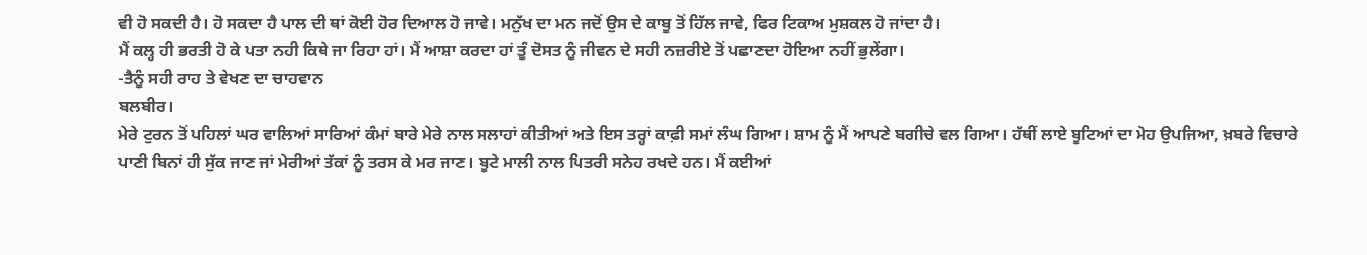ਵੀ ਹੋ ਸਕਦੀ ਹੈ। ਹੋ ਸਕਦਾ ਹੈ ਪਾਲ ਦੀ ਥਾਂ ਕੋਈ ਹੋਰ ਦਿਆਲ ਹੋ ਜਾਵੇ। ਮਨੁੱਖ ਦਾ ਮਨ ਜਦੋਂ ਉਸ ਦੇ ਕਾਬੂ ਤੋਂ ਹਿੱਲ ਜਾਵੇ, ਫਿਰ ਟਿਕਾਅ ਮੁਸ਼ਕਲ ਹੋ ਜਾਂਦਾ ਹੈ।
ਮੈਂ ਕਲ੍ਹ ਹੀ ਭਰਤੀ ਹੋ ਕੇ ਪਤਾ ਨਹੀ ਕਿਥੇ ਜਾ ਰਿਹਾ ਹਾਂ। ਮੈਂ ਆਸ਼ਾ ਕਰਦਾ ਹਾਂ ਤੂੰ ਦੋਸਤ ਨੂੰ ਜੀਵਨ ਦੇ ਸਹੀ ਨਜ਼ਰੀਏ ਤੋਂ ਪਛਾਣਦਾ ਹੋਇਆ ਨਹੀਂ ਭੁਲੇਂਗਾ।
-ਤੈਨੂੰ ਸਹੀ ਰਾਹ ਤੇ ਵੇਖਣ ਦਾ ਚਾਹਵਾਨ
ਬਲਬੀਰ।
ਮੇਰੇ ਟੁਰਨ ਤੋਂ ਪਹਿਲਾਂ ਘਰ ਵਾਲਿਆਂ ਸਾਰਿਆਂ ਕੰਮਾਂ ਬਾਰੇ ਮੇਰੇ ਨਾਲ ਸਲਾਹਾਂ ਕੀਤੀਆਂ ਅਤੇ ਇਸ ਤਰ੍ਹਾਂ ਕਾਫ਼ੀ ਸਮਾਂ ਲੰਘ ਗਿਆ। ਸ਼ਾਮ ਨੂੰ ਮੈਂ ਆਪਣੇ ਬਗੀਚੇ ਵਲ ਗਿਆ। ਹੱਥੀਂ ਲਾਏ ਬੂਟਿਆਂ ਦਾ ਮੋਹ ਉਪਜਿਆ, ਖ਼ਬਰੇ ਵਿਚਾਰੇ ਪਾਣੀ ਬਿਨਾਂ ਹੀ ਸੁੱਕ ਜਾਣ ਜਾਂ ਮੇਰੀਆਂ ਤੱਕਾਂ ਨੂੰ ਤਰਸ ਕੇ ਮਰ ਜਾਣ। ਬੂਟੇ ਮਾਲੀ ਨਾਲ ਪਿਤਰੀ ਸਨੇਹ ਰਖਦੇ ਹਨ। ਮੈਂ ਕਈਆਂ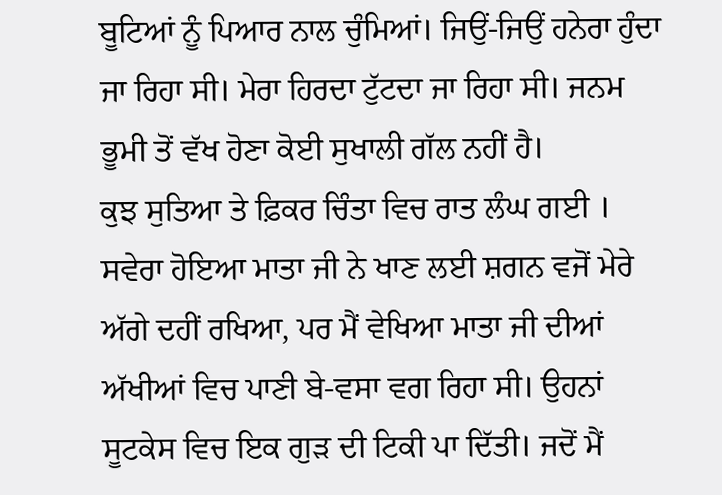ਬੂਟਿਆਂ ਨੂੰ ਪਿਆਰ ਨਾਲ ਚੁੰਮਿਆਂ। ਜਿਉਂ-ਜਿਉਂ ਹਨੇਰਾ ਹੁੰਦਾ ਜਾ ਰਿਹਾ ਸੀ। ਮੇਰਾ ਹਿਰਦਾ ਟੁੱਟਦਾ ਜਾ ਰਿਹਾ ਸੀ। ਜਨਮ ਭੂਮੀ ਤੋਂ ਵੱਖ ਹੋਣਾ ਕੋਈ ਸੁਖਾਲੀ ਗੱਲ ਨਹੀਂ ਹੈ।
ਕੁਝ ਸੁਤਿਆ ਤੇ ਫ਼ਿਕਰ ਚਿੰਤਾ ਵਿਚ ਰਾਤ ਲੰਘ ਗਈ । ਸਵੇਰਾ ਹੋਇਆ ਮਾਤਾ ਜੀ ਨੇ ਖਾਣ ਲਈ ਸ਼ਗਨ ਵਜੋਂ ਮੇਰੇ ਅੱਗੇ ਦਹੀਂ ਰਖਿਆ, ਪਰ ਮੈਂ ਵੇਖਿਆ ਮਾਤਾ ਜੀ ਦੀਆਂ ਅੱਖੀਆਂ ਵਿਚ ਪਾਣੀ ਬੇ-ਵਸਾ ਵਗ ਰਿਹਾ ਸੀ। ਉਹਨਾਂ ਸੂਟਕੇਸ ਵਿਚ ਇਕ ਗੁੜ ਦੀ ਟਿਕੀ ਪਾ ਦਿੱਤੀ। ਜਦੋਂ ਮੈਂ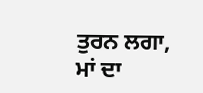ਤੁਰਨ ਲਗਾ, ਮਾਂ ਦਾ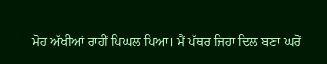ਮੋਹ ਅੱਖੀਆਂ ਰਾਹੀਂ ਪਿਘਲ ਪਿਆ। ਮੈਂ ਪੱਥਰ ਜਿਹਾ ਦਿਲ ਬਣਾ ਘਰੋਂ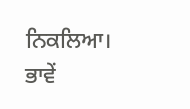ਨਿਕਲਿਆ। ਭਾਵੇਂ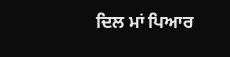ਦਿਲ ਮਾਂ ਪਿਆਰ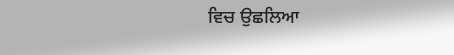ਵਿਚ ਉਛਲਿਆ